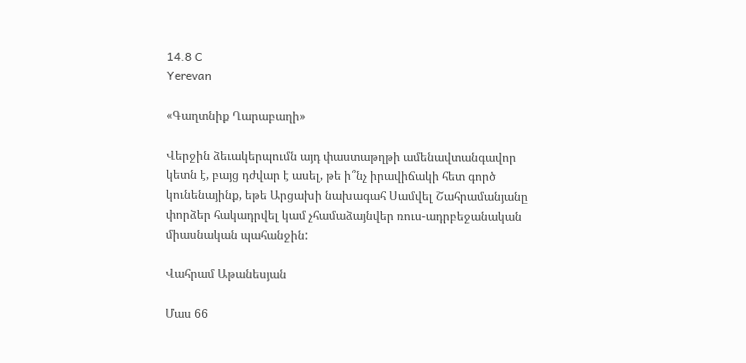14.8 C
Yerevan

«Գաղտնիք Ղարաբաղի»

Վերջին ձեւակերպումն այդ փաստաթղթի ամենավտանգավոր կետն է, բայց դժվար է ասել, թե ի՞նչ իրավիճակի հետ գործ կունենայինք, եթե Արցախի նախագահ Սամվել Շահրամանյանը փորձեր հակադրվել կամ չհամաձայնվեր ռուս-ադրբեջանական միասնական պահանջին:

Վահրամ Աթանեսյան

Մաս 66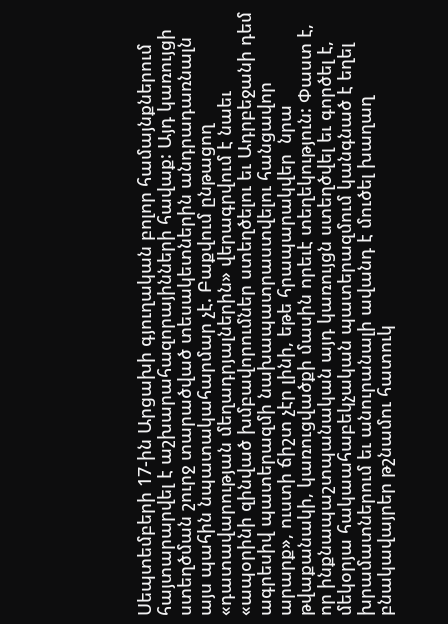Սեպտեմբերի 17-ին Արցախի գյուղական բոլոր համայնքներում հայտարարվել է աշխարահազորայինների հավաք: Այդ կառույցի ստեղծման շուրջ տարածված տեսակետներին անդրադառնալն այս պահին նպատակահարմար չէ. Բաքվում ընթացող «դատավարության մեղադրյալներին» վերագրվում է նաեւ «ապօրինի զինված խմբավորումներ ստեղծելու եւ Ադրբեջանի դեմ ագրեսիվ պատերազմի նախապատրաստվելու հանցավոր արարք», ուստի ճիշտ չէր լինի, եթե հրապարակվեր  նրա թվաքանակի, կառուցվածքի մասին որեւէ տեղեկություն: Փաստ է, որ ինքնապաշտպանական այդ կառույցն ստեղծվել եւ գործել է, մեկօրյա հակաահաբեկչական պատերազմում կանգնած է եղել խրամատներում եւ անուրանալի ավանդ է մուծել խաղաղ բնակավայրեր թշնամու հատուկ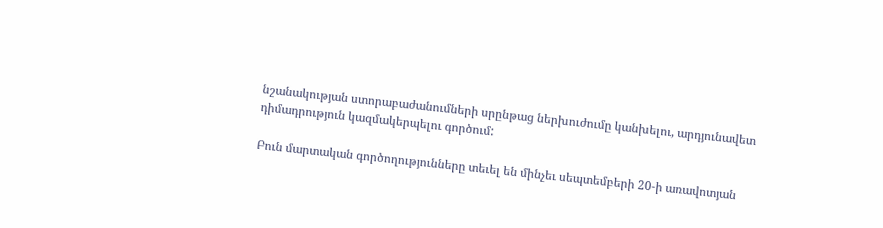նշանակության ստորաբաժանումների սրընթաց ներխուժումը կանխելու, արդյունավետ դիմադրություն կազմակերպելու գործում:

Բուն մարտական գործողությունները տեւել են մինչեւ սեպտեմբերի 20‑ի առավոտյան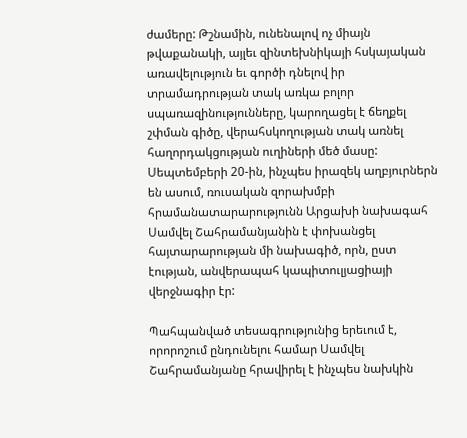ժամերը: Թշնամին, ունենալով ոչ միայն թվաքանակի, այլեւ զինտեխնիկայի հսկայական առավելություն եւ գործի դնելով իր տրամադրության տակ առկա բոլոր սպառազինությունները, կարողացել է ճեղքել շփման գիծը, վերահսկողության տակ առնել հաղորդակցության ուղիների մեծ մասը: Սեպտեմբերի 20-ին, ինչպես իրազեկ աղբյուրներն են ասում, ռուսական զորախմբի հրամանատարարությունն Արցախի նախագահ Սամվել Շահրամանյանին է փոխանցել հայտարարության մի նախագիծ, որն, ըստ էության, անվերապահ կապիտուլյացիայի վերջնագիր էր:

Պահպանված տեսագրությունից երեւում է, որորոշում ընդունելու համար Սամվել Շահրամանյանը հրավիրել է ինչպես նախկին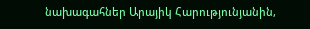նախագահներ Արայիկ Հարությունյանին,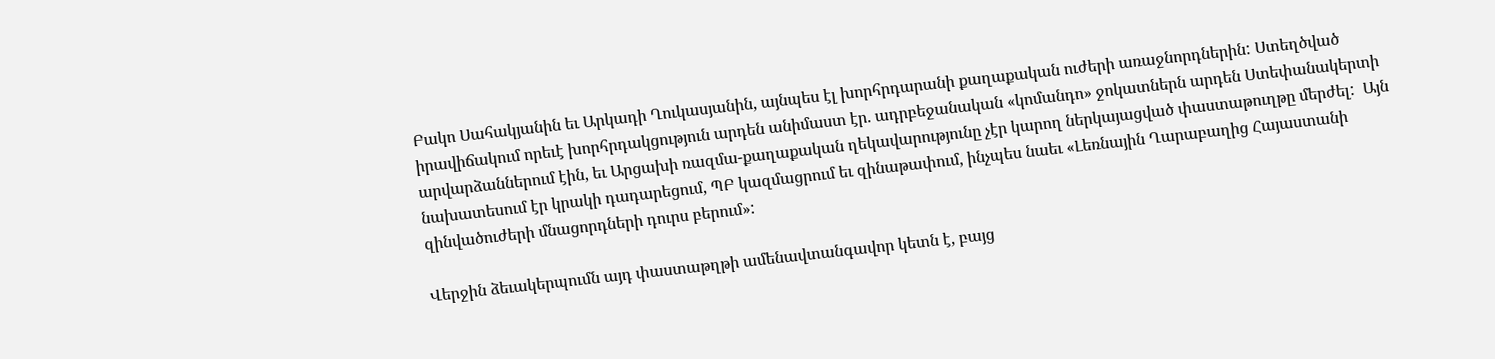Բակո Սահակյանին եւ Արկադի Ղուկասյանին, այնպես էլ խորհրդարանի քաղաքական ուժերի առաջնորդներին: Ստեղծված իրավիճակում որեւէ խորհրդակցություն արդեն անիմաստ էր. ադրբեջանական «կոմանդո» ջոկատներն արդեն Ստեփանակերտի արվարձաններում էին, եւ Արցախի ռազմա-քաղաքական ղեկավարությունը չէր կարող ներկայացված փաստաթուղթը մերժել:  Այն նախատեսում էր կրակի դադարեցում, ՊԲ կազմացրում եւ զինաթափում, ինչպես նաեւ «Լեռնային Ղարաբաղից Հայաստանի զինվածուժերի մնացորդների դուրս բերում»:

Վերջին ձեւակերպումն այդ փաստաթղթի ամենավտանգավոր կետն է, բայց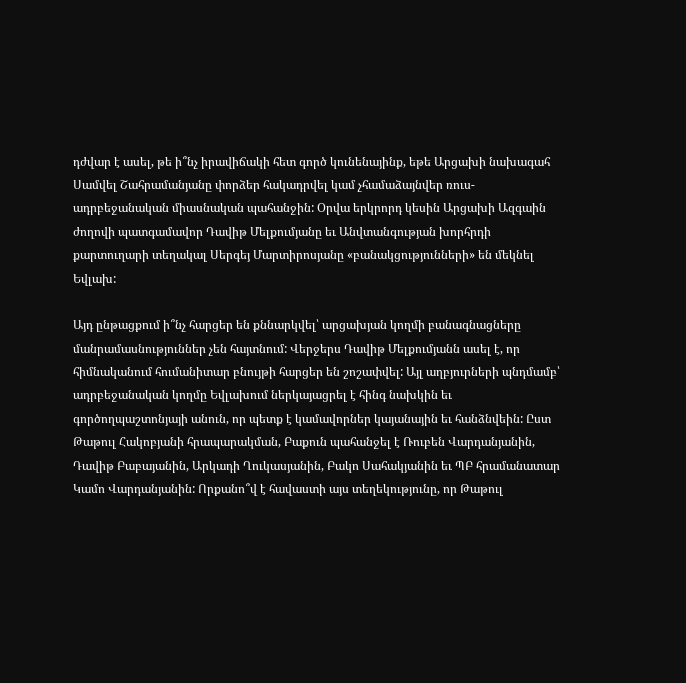դժվար է ասել, թե ի՞նչ իրավիճակի հետ գործ կունենայինք, եթե Արցախի նախագահ Սամվել Շահրամանյանը փորձեր հակադրվել կամ չհամաձայնվեր ռուս-ադրբեջանական միասնական պահանջին: Օրվա երկրորդ կեսին Արցախի Ազգաին ժողովի պատգամավոր Դավիթ Մելքումյանը եւ Անվտանգության խորհրդի քարտուղարի տեղակալ Սերգեյ Մարտիրոսյանը «բանակցությունների» են մեկնել Եվլախ:

Այդ ընթացքում ի՞նչ հարցեր են քննարկվել՝ արցախյան կողմի բանագնացները մանրամասնություններ չեն հայտնում: Վերջերս Դավիթ Մելքումյանն ասել է, որ հիմնականում հումանիտար բնույթի հարցեր են շոշափվել: Այլ աղբյուրների պնդմամբ՝ ադրբեջանական կողմը Եվլախում ներկայացրել է հինգ նախկին եւ գործողպաշտոնյայի անուն, որ պետք է կամավորներ կայանային եւ հանձնվեին: Ըստ Թաթուլ Հակոբյանի հրապարակման, Բաքուն պահանջել է Ռուբեն Վարդանյանին, Դավիթ Բաբայանին, Արկադի Ղուկասյանին, Բակո Սահակյանին եւ ՊԲ հրամանատար Կամո Վարդանյանին: Որքանո՞վ է հավաստի այս տեղեկությունը, որ Թաթուլ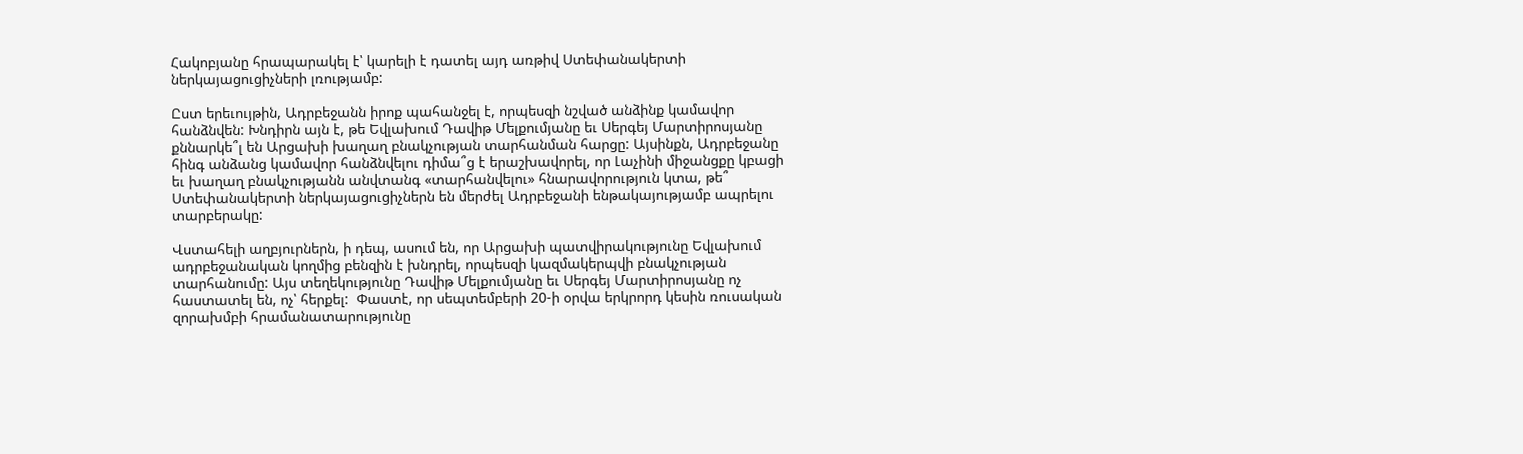Հակոբյանը հրապարակել է՝ կարելի է դատել այդ առթիվ Ստեփանակերտի ներկայացուցիչների լռությամբ:

Ըստ երեւույթին, Ադրբեջանն իրոք պահանջել է, որպեսզի նշված անձինք կամավոր հանձնվեն: Խնդիրն այն է, թե Եվլախում Դավիթ Մելքումյանը եւ Սերգեյ Մարտիրոսյանը քննարկե՞լ են Արցախի խաղաղ բնակչության տարհանման հարցը: Այսինքն, Ադրբեջանը հինգ անձանց կամավոր հանձնվելու դիմա՞ց է երաշխավորել, որ Լաչինի միջանցքը կբացի եւ խաղաղ բնակչությանն անվտանգ «տարհանվելու» հնարավորություն կտա, թե՞ Ստեփանակերտի ներկայացուցիչներն են մերժել Ադրբեջանի ենթակայությամբ ապրելու տարբերակը:

Վստահելի աղբյուրներն, ի դեպ, ասում են, որ Արցախի պատվիրակությունը Եվլախում ադրբեջանական կողմից բենզին է խնդրել, որպեսզի կազմակերպվի բնակչության տարհանումը: Այս տեղեկությունը Դավիթ Մելքումյանը եւ Սերգեյ Մարտիրոսյանը ոչ հաստատել են, ոչ՝ հերքել:  Փաստէ, որ սեպտեմբերի 20‑ի օրվա երկրորդ կեսին ռուսական զորախմբի հրամանատարությունը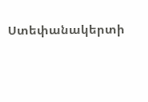Ստեփանակերտի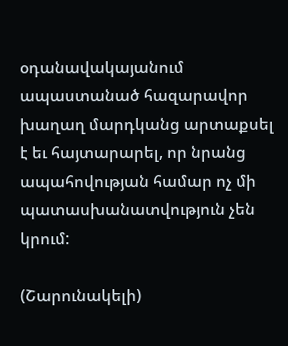օդանավակայանում ապաստանած հազարավոր խաղաղ մարդկանց արտաքսել է եւ հայտարարել, որ նրանց ապահովության համար ոչ մի պատասխանատվություն չեն կրում:

(Շարունակելի)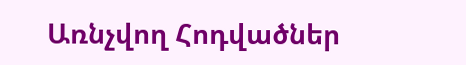Առնչվող Հոդվածներ